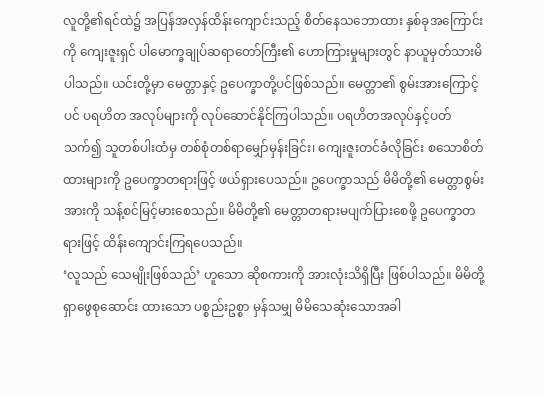လူတို့၏ရင်ထဲ၌ အပြန်အလှန်ထိန်းကျောင်းသည့် စိတ်နေသဘောထား နှစ်ခုအကြောင်းကို ကျေးဇူးရှင် ပါမောက္ခချုပ်ဆရာတော်ကြီး၏ ဟောကြားမှုများတွင် နာယူမှတ်သားမိပါသည်။ ယင်းတို့မှာ မေတ္တာနှင့် ဥပေက္ခာတို့ပင်ဖြစ်သည်။ မေတ္တာ၏ စွမ်းအားကြောင့်ပင် ပရဟိတ အလုပ်များကို လုပ်ဆောင်နိုင်ကြပါသည်။ ပရဟိတအလုပ်နှင့်ပတ်သက်၍ သူတစ်ပါးထံမှ တစ်စုံတစ်ရာမျှော်မှန်းခြင်း၊ ကျေးဇူးတင်ခံလိုခြင်း စသောစိတ်ထားများကို ဥပေက္ခာတရားဖြင့် ဖယ်ရှားပေသည်။ ဥပေက္ခာသည် မိမိတို့၏ မေတ္တာစွမ်းအားကို သန့်စင်မြင့်မားစေသည်။ မိမိတို့၏ မေတ္တာတရားမပျက်ပြားစေဖို့ ဥပေက္ခာတရားဖြင့် ထိန်းကျောင်းကြရပေသည်။
‘လူသည် သေမျိုးဖြစ်သည်’ ဟူသော ဆိုစကားကို အားလုံးသိရှိပြီး ဖြစ်ပါသည်။ မိမိတို့ရှာဖွေစုဆောင်း ထားသော ပစ္စည်းဥစ္စာ မှန်သမျှ မိမိသေဆုံးသောအခါ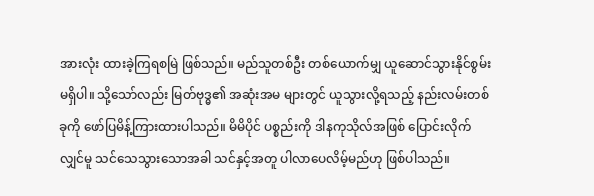အားလုံး ထားခဲ့ကြရစမြဲ ဖြစ်သည်။ မည်သူတစ်ဦး တစ်ယောက်မျှ ယူဆောင်သွားနိုင်စွမ်း မရှိပါ။ သို့သော်လည်း မြတ်ဗုဒ္ဓ၏ အဆုံးအမ များတွင် ယူသွားလို့ရသည့် နည်းလမ်းတစ်ခုကို ဖော်ပြမိန့်ကြားထားပါသည်။ မိမိပိုင် ပစ္စည်းကို ဒါနကုသိုလ်အဖြစ် ပြောင်းလိုက် လျှင်မူ သင်သေသွားသောအခါ သင်နှင့်အတူ ပါလာပေလိမ့်မည်ဟု ဖြစ်ပါသည်။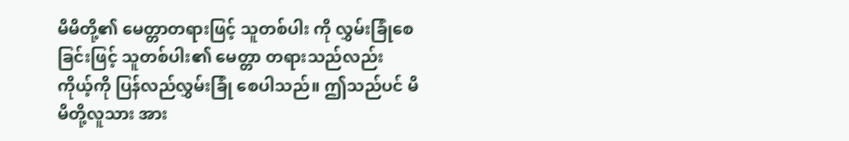မိမိတို့၏ မေတ္တာတရားဖြင့် သူတစ်ပါး ကို လွှမ်းခြုံစေခြင်းဖြင့် သူတစ်ပါး၏ မေတ္တာ တရားသည်လည်း ကိုယ့်ကို ပြန်လည်လွှမ်းခြုံ စေပါသည်။ ဤသည်ပင် မိမိတို့လူသား အား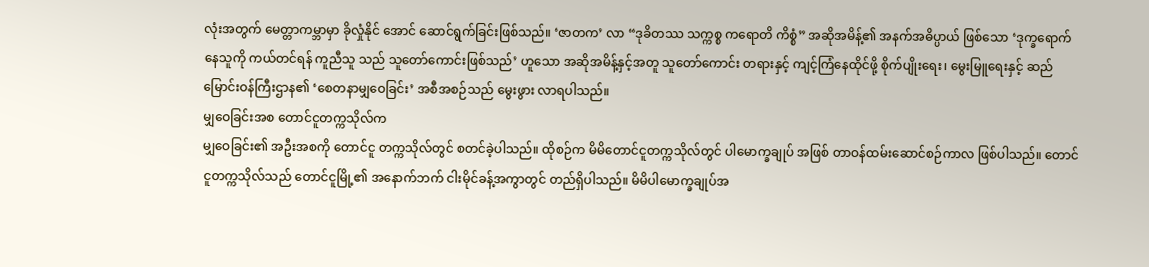လုံးအတွက် မေတ္တာကမ္ဘာမှာ ခိုလှုံနိုင် အောင် ဆောင်ရွက်ခြင်းဖြစ်သည်။ ‘ဇာတက’ လာ “ဒုခိတဿ သက္ကစ္စ ကရောတိ ကိစ္စံ” အဆိုအမိန့်၏ အနက်အဓိပ္ပာယ် ဖြစ်သော ‘ဒုက္ခရောက်နေသူကို ကယ်တင်ရန် ကူညီသူ သည် သူတော်ကောင်းဖြစ်သည်’ ဟူသော အဆိုအမိန့်နှင့်အတူ သူတော်ကောင်း တရားနှင့် ကျင့်ကြံနေထိုင်ဖို့ စိုက်ပျိုးရေး၊ မွေးမြူရေးနှင့် ဆည်မြောင်းဝန်ကြီးဌာန၏ ‘စေတနာမျှဝေခြင်း’ အစီအစဉ်သည် မွေးဖွား လာရပါသည်။
မျှဝေခြင်းအစ တောင်ငူတက္ကသိုလ်က
မျှဝေခြင်း၏ အဦးအစကို တောင်ငူ တက္ကသိုလ်တွင် စတင်ခဲ့ပါသည်။ ထိုစဉ်က မိမိတောင်ငူတက္ကသိုလ်တွင် ပါမောက္ခချုပ် အဖြစ် တာဝန်ထမ်းဆောင်စဉ်ကာလ ဖြစ်ပါသည်။ တောင်ငူတက္ကသိုလ်သည် တောင်ငူမြို့၏ အနောက်ဘက် ငါးမိုင်ခန့်အကွာတွင် တည်ရှိပါသည်။ မိမိပါမောက္ခချုပ်အ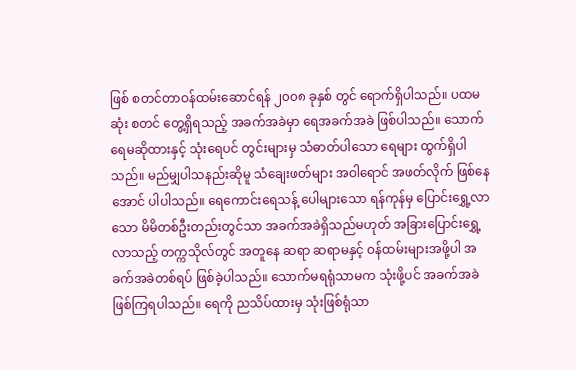ဖြစ် စတင်တာဝန်ထမ်းဆောင်ရန် ၂၀၀၈ ခုနှစ် တွင် ရောက်ရှိပါသည်။ ပထမဆုံး စတင် တွေ့ရှိရသည့် အခက်အခဲမှာ ရေအခက်အခဲ ဖြစ်ပါသည်။ သောက်ရေမဆိုထားနှင့် သုံးရေပင် တွင်းများမှ သံဓာတ်ပါသော ရေများ ထွက်ရှိပါသည်။ မည်မျှပါသနည်းဆိုမူ သံချေးဖတ်များ အဝါရောင် အဖတ်လိုက် ဖြစ်နေအောင် ပါပါသည်။ ရေကောင်းရေသန့် ပေါများသော ရန်ကုန်မှ ပြောင်းရွှေ့လာသော မိမိတစ်ဦးတည်းတွင်သာ အခက်အခဲရှိသည်မဟုတ် အခြားပြောင်းရွှေ့လာသည့် တက္ကသိုလ်တွင် အတူနေ ဆရာ ဆရာမနှင့် ဝန်ထမ်းများအဖို့ပါ အခက်အခဲတစ်ရပ် ဖြစ်ခဲ့ပါသည်။ သောက်မရရုံသာမက သုံးဖို့ပင် အခက်အခဲ ဖြစ်ကြရပါသည်။ ရေကို ညသိပ်ထားမှ သုံးဖြစ်ရုံသာ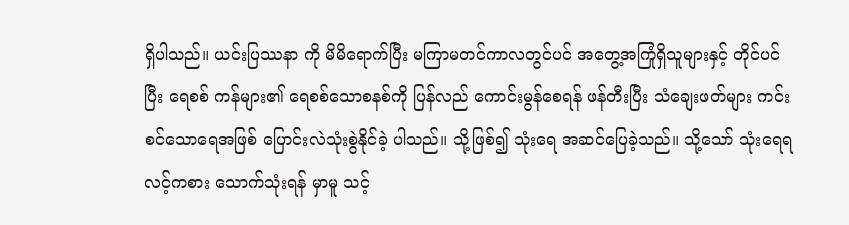ရှိပါသည်။ ယင်းပြဿနာ ကို မိမိရောက်ပြီး မကြာမတင်ကာလတွင်ပင် အတွေ့အကြုံရှိသူများနှင့် တိုင်ပင်ပြီး ရေစစ် ကန်များ၏ ရေစစ်သောစနစ်ကို ပြန်လည် ကောင်းမွန်စေရန် ဖန်တီးပြီး သံချေးဖတ်များ ကင်းစင်သောရေအဖြစ် ပြောင်းလဲသုံးစွဲနိုင်ခဲ့ ပါသည်။ သို့ဖြစ်၍ သုံးရေ အဆင်ပြေခဲ့သည်။ သို့သော် သုံးရေရလင့်ကစား သောက်သုံးရန် မှာမူ သင့်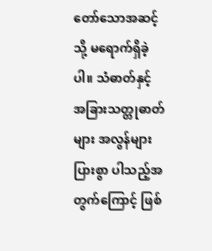တော်သောအဆင့်သို့ မရောက်ရှိခဲ့ပါ။ သံဓာတ်နှင့် အခြားသတ္တုဓာတ်များ အလွန်များပြားစွာ ပါသည့်အတွက်ကြောင့် ဖြစ်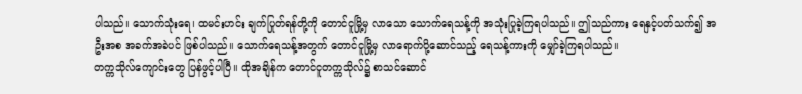ပါသည်။ သောက်သုံးရေ၊ ထမင်းဟင်း ချက်ပြုတ်ရန်တို့ကို တောင်ငူမြို့မှ လာသော သောက်ရေသန့်ကို အသုံးပြုခဲ့ကြရပါသည်။ ဤသည်ကား ရေနှင့်ပတ်သက်၍ အဦးအစ အခက်အခဲပင် ဖြစ်ပါသည်။ သောက်ရေသန့်အတွက် တောင်ငူမြို့မှ လာရောက်ပို့ဆောင်သည့် ရေသန့်ကားကို မျှော်ခဲ့ကြရပါသည်။
တက္ကသိုလ်ကျောင်းတွေ ပြန်ဖွင့်ပါပြီ။ ထိုအချိန်က တောင်ငူတက္ကသိုလ်၌ စာသင်ဆောင်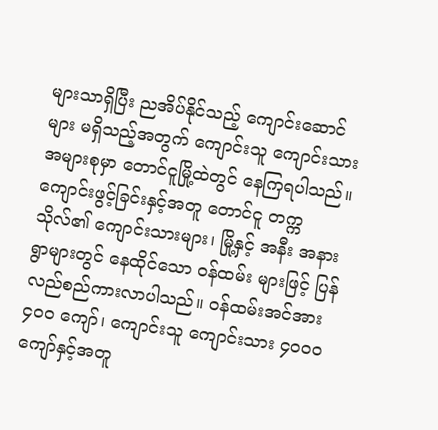များသာရှိပြီး ညအိပ်နိုင်သည့် ကျောင်းဆောင်များ မရှိသည့်အတွက် ကျောင်းသူ ကျောင်းသား အများစုမှာ တောင်ငူမြို့ထဲတွင် နေကြရပါသည်။ ကျောင်းဖွင့်ခြင်းနှင့်အတူ တောင်ငူ တက္ကသိုလ်၏ ကျောင်းသားများ၊ မြို့နှင့် အနီး အနားရွာများတွင် နေထိုင်သော ဝန်ထမ်း များဖြင့် ပြန်လည်စည်ကားလာပါသည်။ ဝန်ထမ်းအင်အား ၄၀၀ ကျော်၊ ကျောင်းသူ ကျောင်းသား ၄၀၀၀ ကျော်နှင့်အတူ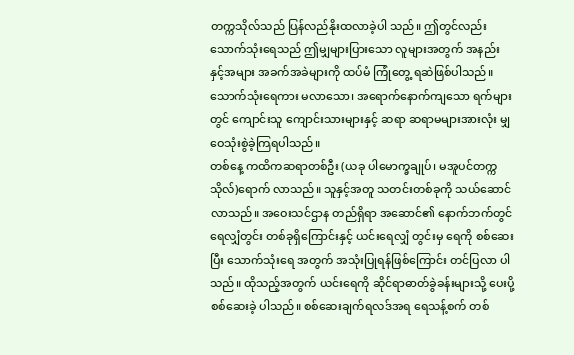တက္ကသိုလ်သည် ပြန်လည်နိုးထလာခဲ့ပါ သည်။ ဤတွင်လည်း သောက်သုံးရေသည် ဤမျှများပြားသော လူများအတွက် အနည်း နှင့်အများ အခက်အခဲများကို ထပ်မံ ကြုံတွေ့ ရဆဲဖြစ်ပါသည်။ သောက်သုံးရေကား မလာသော၊ အရောက်နောက်ကျသော ရက်များ တွင် ကျောင်းသူ ကျောင်းသားများနှင့် ဆရာ ဆရာမများအားလုံး မျှဝေသုံးစွဲခဲ့ကြရပါသည်။
တစ်နေ့ ကထိကဆရာတစ်ဦး (ယခု ပါမောက္ခချုပ်၊ မအူပင်တက္ကသိုလ်)ရောက် လာသည်။ သူနှင့်အတူ သတင်းတစ်ခုကို သယ်ဆောင်လာသည်။ အဝေးသင်ဌာန တည်ရှိရာ အဆောင်၏ နောက်ဘက်တွင် ရေလျှံတွင်း တစ်ခုရှိကြောင်းနှင့် ယင်းရေလျှံ တွင်းမှ ရေကို စစ်ဆေးပြီး သောက်သုံးရေ အတွက် အသုံးပြုရန်ဖြစ်ကြောင်း တင်ပြလာ ပါသည်။ ထိုသည့်အတွက် ယင်းရေကို ဆိုင်ရာဓာတ်ခွဲခန်းများသို့ ပေးပို့စစ်ဆေးခဲ့ ပါသည်။ စစ်ဆေးချက်ရလဒ်အရ ရေသန့်စက် တစ်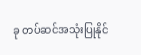ခု တပ်ဆင်အသုံးပြုနိုင်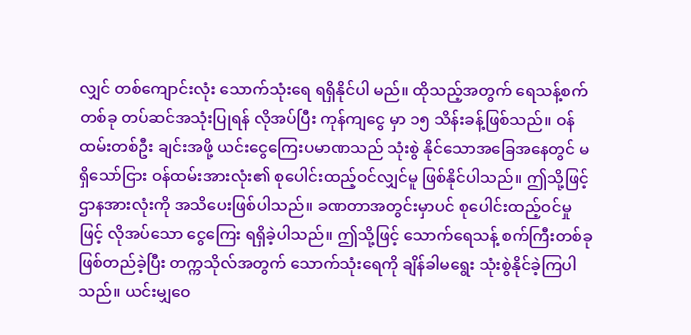လျှင် တစ်ကျောင်းလုံး သောက်သုံးရေ ရရှိနိုင်ပါ မည်။ ထိုသည့်အတွက် ရေသန့်စက်တစ်ခု တပ်ဆင်အသုံးပြုရန် လိုအပ်ပြီး ကုန်ကျငွေ မှာ ၁၅ သိန်းခန့်ဖြစ်သည်။ ဝန်ထမ်းတစ်ဦး ချင်းအဖို့ ယင်းငွေကြေးပမာဏသည် သုံးစွဲ နိုင်သောအခြေအနေတွင် မရှိသော်ငြား ဝန်ထမ်းအားလုံး၏ စုပေါင်းထည့်ဝင်လျှင်မူ ဖြစ်နိုင်ပါသည်။ ဤသို့ဖြင့် ဌာနအားလုံးကို အသိပေးဖြစ်ပါသည်။ ခဏတာအတွင်းမှာပင် စုပေါင်းထည့်ဝင်မှုဖြင့် လိုအပ်သော ငွေကြေး ရရှိခဲ့ပါသည်။ ဤသို့ဖြင့် သောက်ရေသန့် စက်ကြီးတစ်ခု ဖြစ်တည်ခဲ့ပြီး တက္ကသိုလ်အတွက် သောက်သုံးရေကို ချိန်ခါမရွေး သုံးစွဲနိုင်ခဲ့ကြပါသည်။ ယင်းမျှဝေ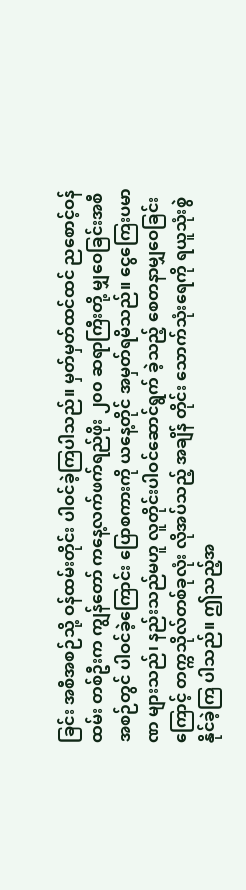ခြင်း အစီအစဉ်သို့ ဝန်ထမ်းတိုင်း ပါဝင်ခဲ့ကြပါသည်။ မှတ်မှတ်ထင်ထင် ညစောင့်ဝန်ထမ်း တစ်ဦးက ကျွန်တော် ကနေ့လက်ဖက်ရည်ဖိုး ၂၀၀ ဆရာကြီးတို့ မျှဝေခြင်းအစီအစဉ်တွင် ပါဝင်ခဲ့ကြောင်း ပြောစကားကို ယနေ့တိုင် အမှတ်ရမိသည်။ ငွေကြေးပမာဏ များသည်၊ နည်းသည်မဟူ လူတိုင်းပါဝင်ဆောင်ရွက် ခဲ့သည့် စေတနာမျှဝေခြင်းကြောင့် တက္ကသိုလ်တစ်ခုလုံး လိုအပ်သည့် အချိန် တိုင်း သောက်သုံးရေကို ရယူသုံးစွဲနိုင်ခဲ့ကြ ပါသည်။ ဤသည့်အ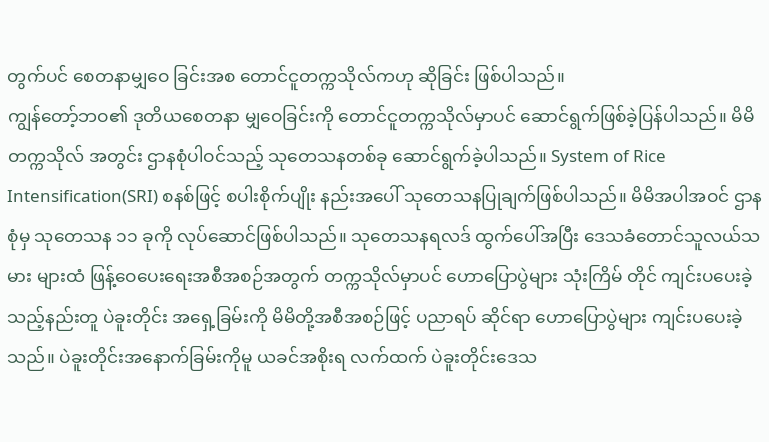တွက်ပင် စေတနာမျှဝေ ခြင်းအစ တောင်ငူတက္ကသိုလ်ကဟု ဆိုခြင်း ဖြစ်ပါသည်။
ကျွန်တော့်ဘဝ၏ ဒုတိယစေတနာ မျှဝေခြင်းကို တောင်ငူတက္ကသိုလ်မှာပင် ဆောင်ရွက်ဖြစ်ခဲ့ပြန်ပါသည်။ မိမိတက္ကသိုလ် အတွင်း ဌာနစုံပါဝင်သည့် သုတေသနတစ်ခု ဆောင်ရွက်ခဲ့ပါသည်။ System of Rice Intensification(SRI) စနစ်ဖြင့် စပါးစိုက်ပျိုး နည်းအပေါ် သုတေသနပြုချက်ဖြစ်ပါသည်။ မိမိအပါအဝင် ဌာနစုံမှ သုတေသန ၁၁ ခုကို လုပ်ဆောင်ဖြစ်ပါသည်။ သုတေသနရလဒ် ထွက်ပေါ်အပြီး ဒေသခံတောင်သူလယ်သမား များထံ ဖြန့်ဝေပေးရေးအစီအစဉ်အတွက် တက္ကသိုလ်မှာပင် ဟောပြောပွဲများ သုံးကြိမ် တိုင် ကျင်းပပေးခဲ့သည့်နည်းတူ ပဲခူးတိုင်း အရှေ့ခြမ်းကို မိမိတို့အစီအစဉ်ဖြင့် ပညာရပ် ဆိုင်ရာ ဟောပြောပွဲများ ကျင်းပပေးခဲ့သည်။ ပဲခူးတိုင်းအနောက်ခြမ်းကိုမူ ယခင်အစိုးရ လက်ထက် ပဲခူးတိုင်းဒေသ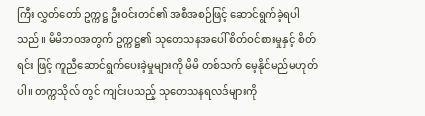ကြီး လွှတ်တော် ဥက္ကဋ္ဌ ဦးဝင်းတင်၏ အစီအစဉ်ဖြင့် ဆောင်ရွက်ခဲ့ရပါသည်။ မိမိဘဝအတွက် ဥက္ကဋ္ဌ၏ သုတေသနအပေါ် စိတ်ဝင်စားမှုနှင့် စိတ်ရင်း ဖြင့် ကူညီဆောင်ရွက်ပေးခဲ့မှုများကို မိမိ တစ်သက် မေ့နိုင်မည်မဟုတ်ပါ။ တက္ကသိုလ် တွင် ကျင်းပသည့် သုတေသနရလဒ်များကို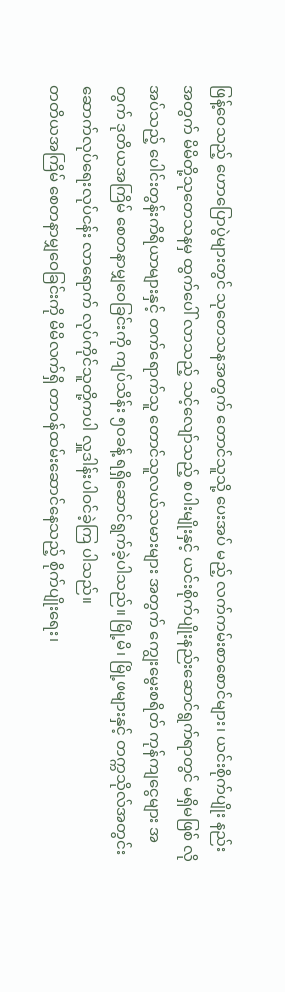ဖြန့်ဝေသည့် ဟောပြောပွဲများတွင် သုတေသနအတွက် တောင်သူသို့ ပေးအပ် မည့် လက်ကမ်းစာစောင်များ၊ ယင်းစိုက်ပျိုး နည်းအတွက် မိမိတို့သုတေသနမှ ထွက်ပေါ် လာသည့် သင့်လျော်သည့် စပါးမျိုးနှင့် ယင်းစိုက်ပျိုးနည်းဆောင်ရွက်ရာတွင် မရှိမဖြစ် လိုအပ်သည့် ပေါင်းတွန်းကိရိယာများနှင့် တက်ရောက်သူ တောင်သူလယ်သမားများ အတွက် ကျွေးမွေးစရိတ် ကုန်ကျငွေများ အတွက် ဒုတိယအကြိမ် စေတနာမျှဝေခြင်းကို ကျပ်သိန်း ၅၀ခန့် ရရှိဆောင်ရွက်ခဲ့ပါသည်။ မြို့မိ၊ မြို့ဖများနှင့် တက္ကသိုလ်အတွင်း ဆောက်လုပ်ရေးလုပ်ငန်း လာရောက် လုပ်ကိုင်သူတို့ကပါ လှူဒါန်းပါဝင်ခဲ့ကြ ပါသည်။
တတိယအကြိမ် စေတနာမျှဝေခြင်းကို မိမိလက်ရှိ တာဝန်ထမ်းဆောင်နေသည့် စိုက်ပျိုးရေး၊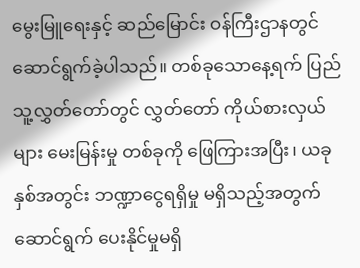မွေးမြူရေးနှင့် ဆည်မြောင်း ဝန်ကြီးဌာနတွင် ဆောင်ရွက်ခဲ့ပါသည်။ တစ်ခုသောနေ့ရက် ပြည်သူ့လွှတ်တော်တွင် လွှတ်တော် ကိုယ်စားလှယ်များ မေးမြန်းမှု တစ်ခုကို ဖြေကြားအပြီး၊ ယခုနှစ်အတွင်း ဘဏ္ဍာငွေရရှိမှု မရှိသည့်အတွက် ဆောင်ရွက် ပေးနိုင်မှုမရှိ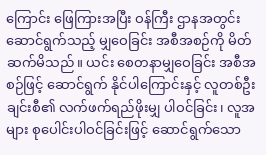ကြောင်း ဖြေကြားအပြီး ဝန်ကြီး ဌာနအတွင်း ဆောင်ရွက်သည့် မျှဝေခြင်း အစီအစဉ်ကို မိတ်ဆက်မိသည်။ ယင်း စေတနာမျှဝေခြင်း အစီအစဉ်ဖြင့် ဆောင်ရွက် နိုင်ပါကြောင်းနှင့် လူတစ်ဦးချင်းစီ၏ လက်ဖက်ရည်ဖိုးမျှ ပါဝင်ခြင်း၊ လူအများ စုပေါင်းပါဝင်ခြင်းဖြင့် ဆောင်ရွက်သော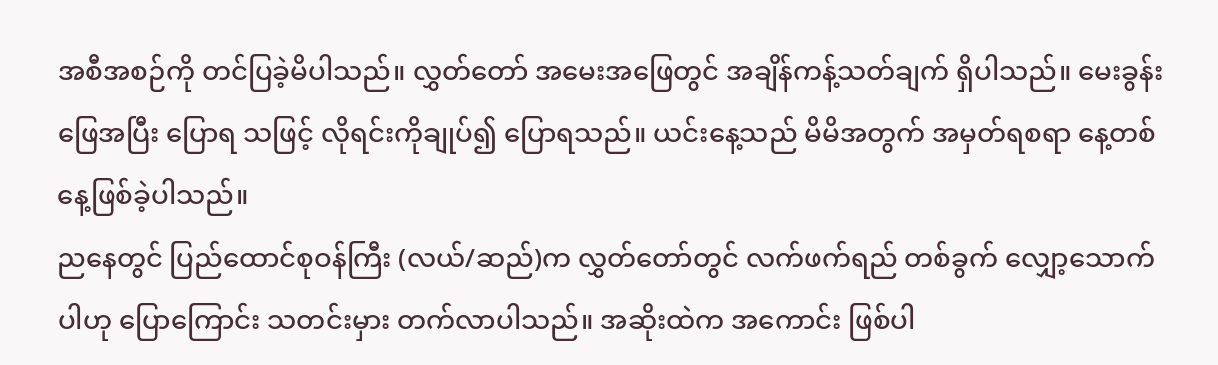အစီအစဉ်ကို တင်ပြခဲ့မိပါသည်။ လွှတ်တော် အမေးအဖြေတွင် အချိန်ကန့်သတ်ချက် ရှိပါသည်။ မေးခွန်းဖြေအပြီး ပြောရ သဖြင့် လိုရင်းကိုချုပ်၍ ပြောရသည်။ ယင်းနေ့သည် မိမိအတွက် အမှတ်ရစရာ နေ့တစ်နေ့ဖြစ်ခဲ့ပါသည်။
ညနေတွင် ပြည်ထောင်စုဝန်ကြီး (လယ်/ဆည်)က လွှတ်တော်တွင် လက်ဖက်ရည် တစ်ခွက် လျှော့သောက်ပါဟု ပြောကြောင်း သတင်းမှား တက်လာပါသည်။ အဆိုးထဲက အကောင်း ဖြစ်ပါ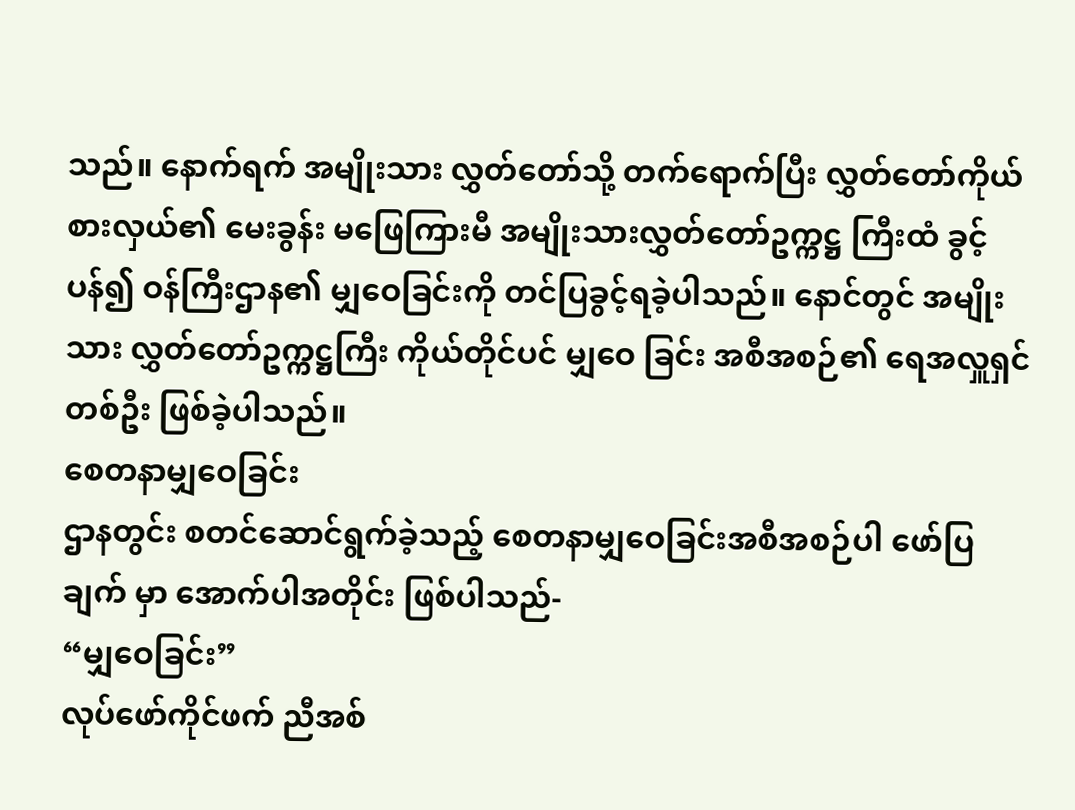သည်။ နောက်ရက် အမျိုးသား လွှတ်တော်သို့ တက်ရောက်ပြီး လွှတ်တော်ကိုယ်စားလှယ်၏ မေးခွန်း မဖြေကြားမီ အမျိုးသားလွှတ်တော်ဥက္ကဋ္ဌ ကြီးထံ ခွင့်ပန်၍ ဝန်ကြီးဌာန၏ မျှဝေခြင်းကို တင်ပြခွင့်ရခဲ့ပါသည်။ နောင်တွင် အမျိုးသား လွှတ်တော်ဥက္ကဋ္ဌကြီး ကိုယ်တိုင်ပင် မျှဝေ ခြင်း အစီအစဉ်၏ ရေအလှူရှင်တစ်ဦး ဖြစ်ခဲ့ပါသည်။
စေတနာမျှဝေခြင်း
ဌာနတွင်း စတင်ဆောင်ရွက်ခဲ့သည့် စေတနာမျှဝေခြင်းအစီအစဉ်ပါ ဖော်ပြချက် မှာ အောက်ပါအတိုင်း ဖြစ်ပါသည်-
“မျှဝေခြင်း”
လုပ်ဖော်ကိုင်ဖက် ညီအစ်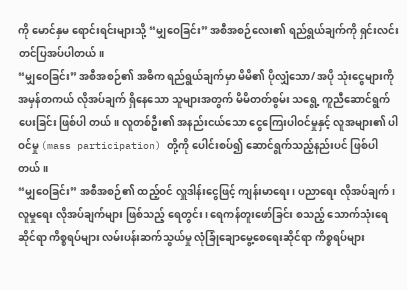ကို မောင်နှမ ရောင်းရင်းများသို့ “မျှဝေခြင်း” အစီအစဉ်လေး၏ ရည်ရွယ်ချက်ကို ရှင်းလင်း တင်ပြအပ်ပါတယ်။
“မျှဝေခြင်း” အစီအစဉ်၏ အဓိက ရည်ရွယ်ချက်မှာ မိမိ၏ ပိုလျှံသော/ အပို သုံးငွေများကို အမှန်တကယ် လိုအပ်ချက် ရှိနေသော သူများအတွက် မိမိတတ်စွမ်း သရွေ့ ကူညီဆောင်ရွက်ပေးခြင်း ဖြစ်ပါ တယ်။ လူတစ်ဦး၏ အနည်းငယ်သော ငွေကြေးပါဝင်မှုနှင့် လူအများ၏ ပါဝင်မှု (mass participation) တို့ကို ပေါင်းစပ်၍ ဆောင်ရွက်သည့်နည်းပင် ဖြစ်ပါတယ်။
“မျှဝေခြင်း” အစီအစဉ်၏ ထည့်ဝင် လှူဒါန်းငွေဖြင့် ကျန်းမာရေး၊ ပညာရေး လိုအပ်ချက်၊ လူမှုရေး လိုအပ်ချက်များ ဖြစ်သည့် ရေတွင်း၊ ရေကန်တူးဖော်ခြင်း စသည့် သောက်သုံးရေဆိုင်ရာ ကိစ္စရပ်များ လမ်းပန်းဆက်သွယ်မှု လုံခြုံချောမွေ့စေရေးဆိုင်ရာ ကိစ္စရပ်များ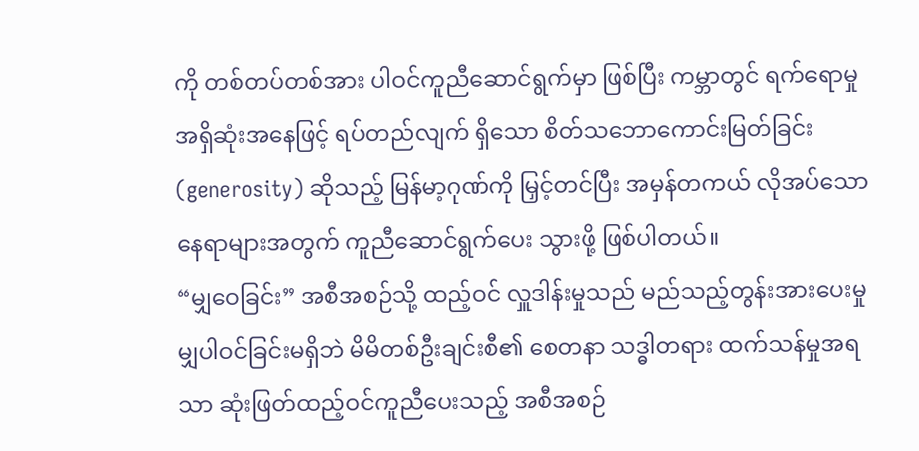ကို တစ်တပ်တစ်အား ပါဝင်ကူညီဆောင်ရွက်မှာ ဖြစ်ပြီး ကမ္ဘာတွင် ရက်ရောမှု အရှိဆုံးအနေဖြင့် ရပ်တည်လျက် ရှိသော စိတ်သဘောကောင်းမြတ်ခြင်း (generosity) ဆိုသည့် မြန်မာ့ဂုဏ်ကို မြှင့်တင်ပြီး အမှန်တကယ် လိုအပ်သော နေရာများအတွက် ကူညီဆောင်ရွက်ပေး သွားဖို့ ဖြစ်ပါတယ်။
“မျှဝေခြင်း” အစီအစဉ်သို့ ထည့်ဝင် လှူဒါန်းမှုသည် မည်သည့်တွန်းအားပေးမှု မျှပါဝင်ခြင်းမရှိဘဲ မိမိတစ်ဦးချင်းစီ၏ စေတနာ သဒ္ဓါတရား ထက်သန်မှုအရသာ ဆုံးဖြတ်ထည့်ဝင်ကူညီပေးသည့် အစီအစဉ်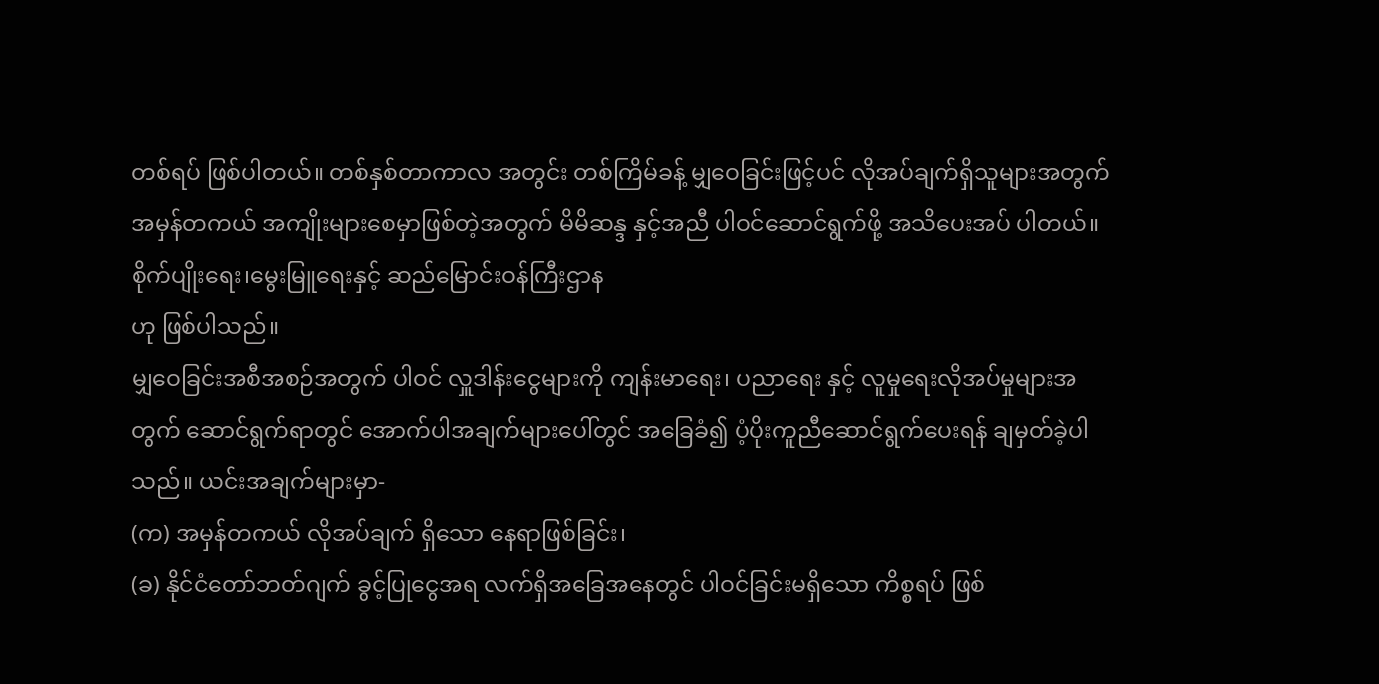တစ်ရပ် ဖြစ်ပါတယ်။ တစ်နှစ်တာကာလ အတွင်း တစ်ကြိမ်ခန့် မျှဝေခြင်းဖြင့်ပင် လိုအပ်ချက်ရှိသူများအတွက် အမှန်တကယ် အကျိုးများစေမှာဖြစ်တဲ့အတွက် မိမိဆန္ဒ နှင့်အညီ ပါဝင်ဆောင်ရွက်ဖို့ အသိပေးအပ် ပါတယ်။
စိုက်ပျိုးရေး၊မွေးမြူရေးနှင့် ဆည်မြောင်းဝန်ကြီးဌာန
ဟု ဖြစ်ပါသည်။
မျှဝေခြင်းအစီအစဉ်အတွက် ပါဝင် လှူဒါန်းငွေများကို ကျန်းမာရေး၊ ပညာရေး နှင့် လူမှုရေးလိုအပ်မှုများအတွက် ဆောင်ရွက်ရာတွင် အောက်ပါအချက်များပေါ်တွင် အခြေခံ၍ ပံ့ပိုးကူညီဆောင်ရွက်ပေးရန် ချမှတ်ခဲ့ပါသည်။ ယင်းအချက်များမှာ-
(က) အမှန်တကယ် လိုအပ်ချက် ရှိသော နေရာဖြစ်ခြင်း၊
(ခ) နိုင်ငံတော်ဘတ်ဂျက် ခွင့်ပြုငွေအရ လက်ရှိအခြေအနေတွင် ပါဝင်ခြင်းမရှိသော ကိစ္စရပ် ဖြစ်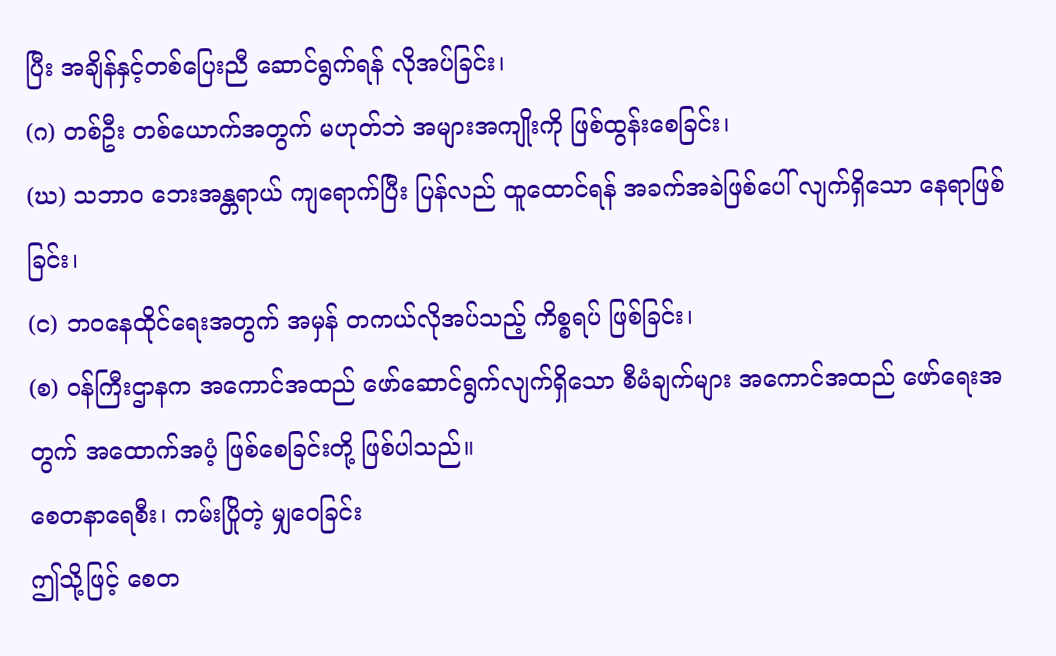ပြီး အချိန်နှင့်တစ်ပြေးညီ ဆောင်ရွက်ရန် လိုအပ်ခြင်း၊
(ဂ) တစ်ဦး တစ်ယောက်အတွက် မဟုတ်ဘဲ အများအကျိုးကို ဖြစ်ထွန်းစေခြင်း၊
(ဃ) သဘာဝ ဘေးအန္တရာယ် ကျရောက်ပြီး ပြန်လည် ထူထောင်ရန် အခက်အခဲဖြစ်ပေါ် လျက်ရှိသော နေရာဖြစ်ခြင်း၊
(င) ဘဝနေထိုင်ရေးအတွက် အမှန် တကယ်လိုအပ်သည့် ကိစ္စရပ် ဖြစ်ခြင်း၊
(စ) ဝန်ကြီးဌာနက အကောင်အထည် ဖော်ဆောင်ရွက်လျက်ရှိသော စီမံချက်များ အကောင်အထည် ဖော်ရေးအတွက် အထောက်အပံ့ ဖြစ်စေခြင်းတို့ ဖြစ်ပါသည်။
စေတနာရေစီး၊ ကမ်းပြိုတဲ့ မျှဝေခြင်း
ဤသို့ဖြင့် စေတ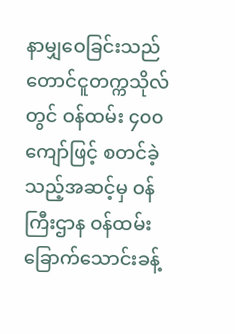နာမျှဝေခြင်းသည် တောင်ငူတက္ကသိုလ်တွင် ဝန်ထမ်း ၄၀၀ ကျော်ဖြင့် စတင်ခဲ့သည့်အဆင့်မှ ဝန်ကြီးဌာန ဝန်ထမ်း ခြောက်သောင်းခန့်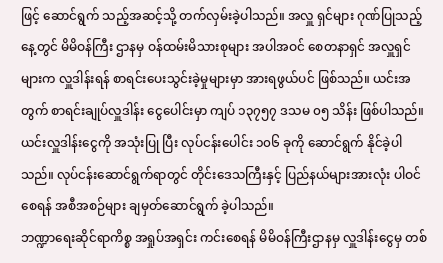ဖြင့် ဆောင်ရွက် သည့်အဆင့်သို့ တက်လှမ်းခဲ့ပါသည်။ အလှူ ရှင်များ ဂုဏ်ပြုသည့်နေ့တွင် မိမိဝန်ကြီး ဌာနမှ ဝန်ထမ်းမိသားစုများ အပါအဝင် စေတနာရှင် အလှူရှင်များက လှူဒါန်းရန် စာရင်းပေးသွင်းခဲ့မှုများမှာ အားရဖွယ်ပင် ဖြစ်သည်။ ယင်းအတွက် စာရင်းချုပ်လှူဒါန်း ငွေပေါင်းမှာ ကျပ် ၁၃၇၅၇ ဒသမ ၀၅ သိန်း ဖြစ်ပါသည်။ ယင်းလှူဒါန်းငွေကို အသုံးပြု ပြီး လုပ်ငန်းပေါင်း ၁၀၆ ခုကို ဆောင်ရွက် နိုင်ခဲ့ပါသည်။ လုပ်ငန်းဆောင်ရွက်ရာတွင် တိုင်းဒေသကြီးနှင့် ပြည်နယ်များအားလုံး ပါဝင်စေရန် အစီအစဉ်များ ချမှတ်ဆောင်ရွက် ခဲ့ပါသည်။
ဘဏ္ဍာရေးဆိုင်ရာကိစ္စ အရှုပ်အရှင်း ကင်းစေရန် မိမိဝန်ကြီးဌာနမှ လှူဒါန်းငွေမှ တစ်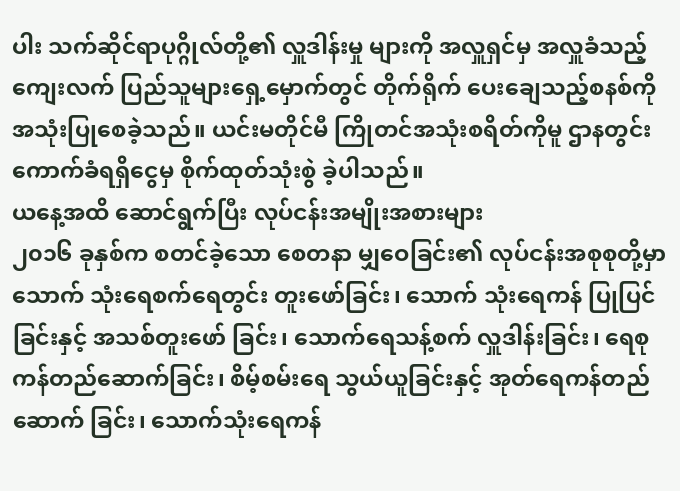ပါး သက်ဆိုင်ရာပုဂ္ဂိုလ်တို့၏ လှူဒါန်းမှု များကို အလှူရှင်မှ အလှူခံသည့် ကျေးလက် ပြည်သူများရှေ့မှောက်တွင် တိုက်ရိုက် ပေးချေသည့်စနစ်ကို အသုံးပြုစေခဲ့သည်။ ယင်းမတိုင်မီ ကြိုတင်အသုံးစရိတ်ကိုမူ ဌာနတွင်း ကောက်ခံရရှိငွေမှ စိုက်ထုတ်သုံးစွဲ ခဲ့ပါသည်။
ယနေ့အထိ ဆောင်ရွက်ပြီး လုပ်ငန်းအမျိုးအစားများ
၂၀၁၆ ခုနှစ်က စတင်ခဲ့သော စေတနာ မျှဝေခြင်း၏ လုပ်ငန်းအစုစုတို့မှာ သောက် သုံးရေစက်ရေတွင်း တူးဖော်ခြင်း၊ သောက် သုံးရေကန် ပြုပြင်ခြင်းနှင့် အသစ်တူးဖော် ခြင်း၊ သောက်ရေသန့်စက် လှူဒါန်းခြင်း၊ ရေစုကန်တည်ဆောက်ခြင်း၊ စိမ့်စမ်းရေ သွယ်ယူခြင်းနှင့် အုတ်ရေကန်တည်ဆောက် ခြင်း၊ သောက်သုံးရေကန်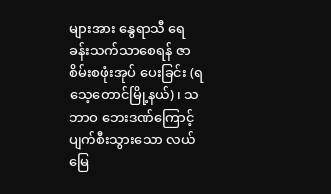များအား နွေရာသီ ရေခန်းသက်သာစေရန် ဇာစိမ်းစဖုံးအုပ် ပေးခြင်း (ရသေ့တောင်မြို့နယ်)၊ သဘာဝ ဘေးဒဏ်ကြောင့် ပျက်စီးသွားသော လယ်မြေ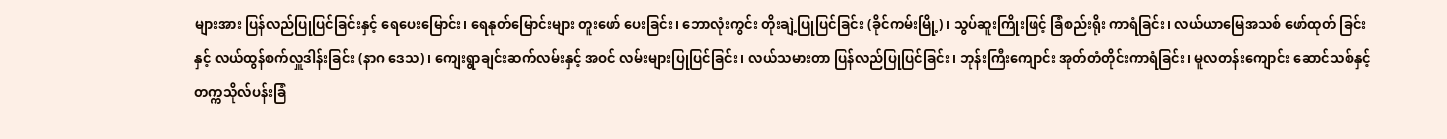များအား ပြန်လည်ပြုပြင်ခြင်းနှင့် ရေပေးမြောင်း၊ ရေနုတ်မြောင်းများ တူးဖော် ပေးခြင်း၊ ဘောလုံးကွင်း တိုးချဲ့ပြုပြင်ခြင်း (ခိုင်ကမ်းမြို့)၊ သွပ်ဆူးကြိုးဖြင့် ခြံစည်းရိုး ကာရံခြင်း၊ လယ်ယာမြေအသစ် ဖော်ထုတ် ခြင်းနှင့် လယ်ထွန်စက်လှူဒါန်းခြင်း (နာဂ ဒေသ)၊ ကျေးရွာချင်းဆက်လမ်းနှင့် အဝင် လမ်းများပြုပြင်ခြင်း၊ လယ်သမားတာ ပြန်လည်ပြုပြင်ခြင်း၊ ဘုန်းကြီးကျောင်း အုတ်တံတိုင်းကာရံခြင်း၊ မူလတန်းကျောင်း ဆောင်သစ်နှင့် တက္ကသိုလ်ပန်းခြံ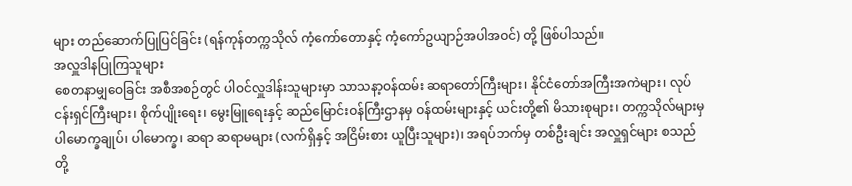များ တည်ဆောက်ပြုပြင်ခြင်း (ရန်ကုန်တက္ကသိုလ် ကံ့ကော်တောနှင့် ကံ့ကော်ဥယျာဉ်အပါအဝင်) တို့ ဖြစ်ပါသည်။
အလှူဒါနပြုကြသူများ
စေတနာမျှဝေခြင်း အစီအစဉ်တွင် ပါဝင်လှူဒါန်းသူများမှာ သာသနာ့ဝန်ထမ်း ဆရာတော်ကြီးများ၊ နိုင်ငံတော်အကြီးအကဲများ၊ လုပ်ငန်းရှင်ကြီးများ၊ စိုက်ပျိုးရေး၊ မွေးမြူရေးနှင့် ဆည်မြောင်းဝန်ကြီးဌာနမှ ဝန်ထမ်းများနှင့် ယင်းတို့၏ မိသားစုများ၊ တက္ကသိုလ်များမှ ပါမောက္ခချုပ်၊ ပါမောက္ခ၊ ဆရာ ဆရာမများ (လက်ရှိနှင့် အငြိမ်းစား ယူပြီးသူများ)၊ အရပ်ဘက်မှ တစ်ဦးချင်း အလှူရှင်များ စသည်တို့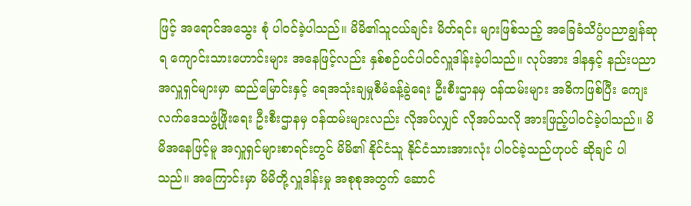ဖြင့် အရောင်အသွေး စုံ ပါဝင်ခဲ့ပါသည်။ မိမိ၏သူငယ်ချင်း မိတ်ရင်း များဖြစ်သည့် အခြေခံသိပ္ပံပညာချွန်ဆုရ ကျောင်းသားဟောင်းများ အနေဖြင့်လည်း နှစ်စဉ်ပင်ပါဝင်လှူဒါန်းခဲ့ပါသည်။ လုပ်အား ဒါနနှင့် နည်းပညာအလှူရှင်များမှာ ဆည်မြောင်းနှင့် ရေအသုံးချမှုစီမံခန့်ခွဲရေး ဦးစီးဌာနမှ ဝန်ထမ်းများ အဓိကဖြစ်ပြီး ကျေးလက်ဒေသဖွံ့ဖြိုးရေး ဦးစီးဌာနမှ ဝန်ထမ်းများလည်း လိုအပ်လျှင် လိုအပ်သလို အားဖြည့်ပါဝင်ခဲ့ပါသည်။ မိမိအနေဖြင့်မူ အလှူရှင်များစာရင်းတွင် မိမိ၏ နိုင်ငံသူ နိုင်ငံသားအားလုံး ပါဝင်ခဲ့သည်ဟုပင် ဆိုချင် ပါသည်။ အကြောင်းမှာ မိမိတို့လှူဒါန်းမှု အစုစုအတွက် ဆောင်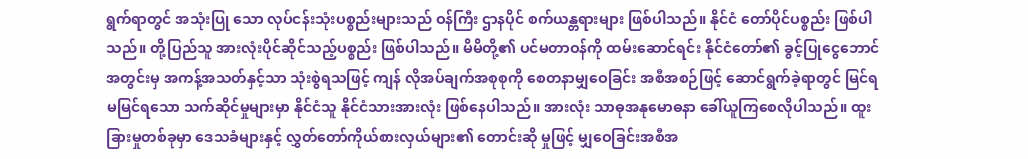ရွက်ရာတွင် အသုံးပြု သော လုပ်ငန်းသုံးပစ္စည်းများသည် ဝန်ကြီး ဌာနပိုင် စက်ယန္တရားများ ဖြစ်ပါသည်။ နိုင်ငံ တော်ပိုင်ပစ္စည်း ဖြစ်ပါသည်။ တို့ပြည်သူ အားလုံးပိုင်ဆိုင်သည့်ပစ္စည်း ဖြစ်ပါသည်။ မိမိတို့၏ ပင်မတာဝန်ကို ထမ်းဆောင်ရင်း နိုင်ငံတော်၏ ခွင့်ပြုငွေဘောင်အတွင်းမှ အကန့်အသတ်နှင့်သာ သုံးစွဲရသဖြင့် ကျန် လိုအပ်ချက်အစုစုကို စေတနာမျှဝေခြင်း အစီအစဉ်ဖြင့် ဆောင်ရွက်ခဲ့ရာတွင် မြင်ရ မမြင်ရသော သက်ဆိုင်မှုများမှာ နိုင်ငံသူ နိုင်ငံသားအားလုံး ဖြစ်နေပါသည်။ အားလုံး သာဓုအနုမောဓနာ ခေါ်ယူကြစေလိုပါသည်။ ထူးခြားမှုတစ်ခုမှာ ဒေသခံများနှင့် လွှတ်တော်ကိုယ်စားလှယ်များ၏ တောင်းဆို မှုဖြင့် မျှဝေခြင်းအစီအ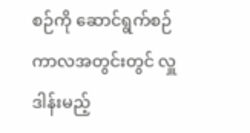စဉ်ကို ဆောင်ရွက်စဉ် ကာလအတွင်းတွင် လှူဒါန်းမည့်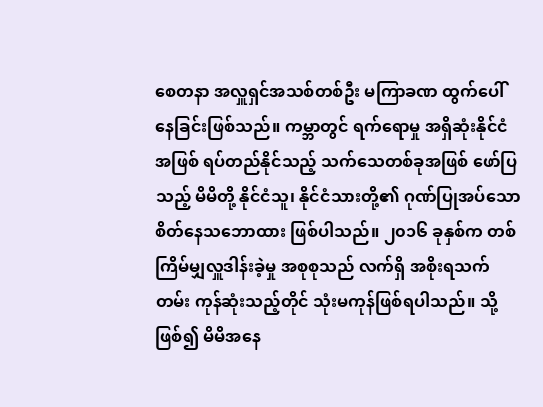စေတနာ အလှူရှင်အသစ်တစ်ဦး မကြာခဏ ထွက်ပေါ် နေခြင်းဖြစ်သည်။ ကမ္ဘာတွင် ရက်ရောမှု အရှိဆုံးနိုင်ငံအဖြစ် ရပ်တည်နိုင်သည့် သက်သေတစ်ခုအဖြစ် ဖော်ပြသည့် မိမိတို့ နိုင်ငံသူ၊ နိုင်ငံသားတို့၏ ဂုဏ်ပြုအပ်သော စိတ်နေသဘောထား ဖြစ်ပါသည်။ ၂၀၁၆ ခုနှစ်က တစ်ကြိမ်မျှလှူဒါန်းခဲ့မှု အစုစုသည် လက်ရှိ အစိုးရသက်တမ်း ကုန်ဆုံးသည့်တိုင် သုံးမကုန်ဖြစ်ရပါသည်။ သို့ဖြစ်၍ မိမိအနေ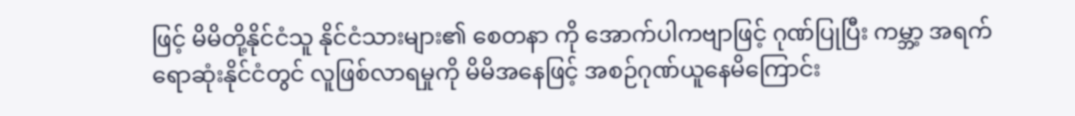ဖြင့် မိမိတို့နိုင်ငံသူ နိုင်ငံသားများ၏ စေတနာ ကို အောက်ပါကဗျာဖြင့် ဂုဏ်ပြုပြီး ကမ္ဘာ့ အရက်ရောဆုံးနိုင်ငံတွင် လူဖြစ်လာရမှုကို မိမိအနေဖြင့် အစဉ်ဂုဏ်ယူနေမိကြောင်း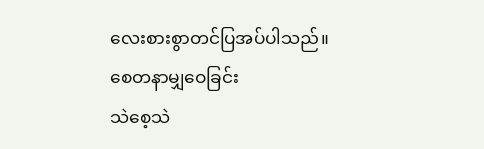လေးစားစွာတင်ပြအပ်ပါသည်။
စေတနာမျှဝေခြင်း
သဲစေ့သဲ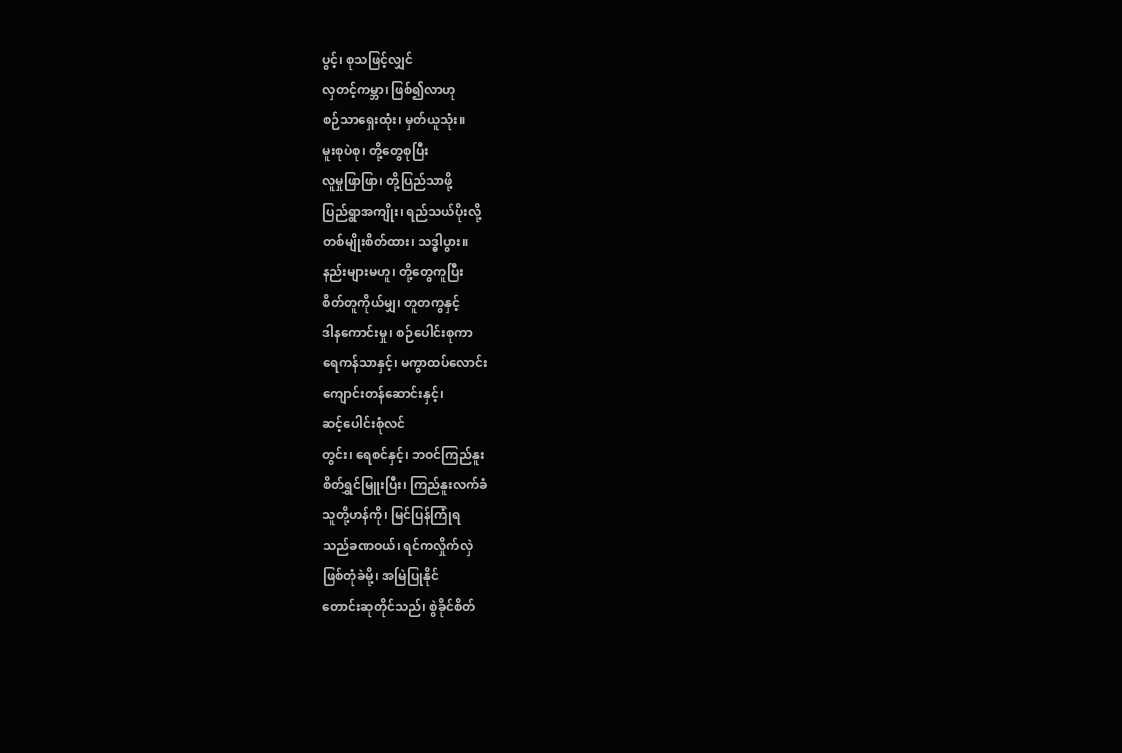ပွင့်၊ စုသဖြင့်လျှင်
လှတင့်ကမ္ဘာ၊ ဖြစ်၍လာဟု
စဉ်သာရှေးထုံး၊ မှတ်ယူသုံး။
မူးစုပဲစု၊ တို့တွေစုပြီး
လူမှုဖြာဖြာ၊ တို့ပြည်သာဖို့
ပြည်ရွာအကျိုး၊ ရည်သယ်ပိုးလို့
တစ်မျိုးစိတ်ထား၊ သဒ္ဓါပွား။
နည်းများမဟူ၊ တို့တွေကူပြီး
စိတ်တူကိုယ်မျှ၊ တူတကွနှင့်
ဒါနကောင်းမှု၊ စဉ်ပေါင်းစုကာ
ရေကန်သာနှင့်၊ မကွာထပ်လောင်း
ကျောင်းတန်ဆောင်းနှင့်၊
ဆင့်ပေါင်းစုံလင်
တွင်း၊ ရေစင်နှင့်၊ ဘဝင်ကြည်နူး
စိတ်ရွှင်မြူးပြီး၊ ကြည်နူးလက်ခံ
သူတို့ဟန်ကို၊ မြင်ပြန်ကြုံရ
သည်ခဏဝယ်၊ ရင်ကလှိုက်လှဲ
ဖြစ်တုံခဲမို့၊ အမြဲပြုနိုင်
တောင်းဆုတိုင်သည်၊ စွဲခိုင်စိတ်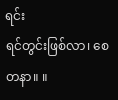ရင်း
ရင်တွင်းဖြစ်လာ၊ စေတနာ။ ။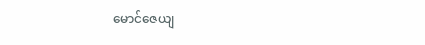မောင်ဇေယျ